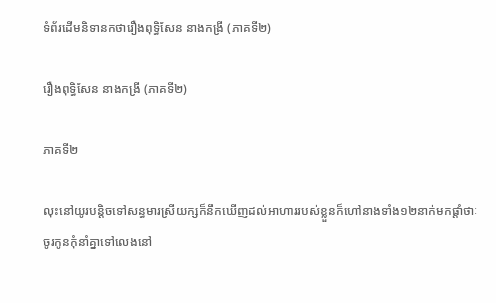ទំព័រដើមនិទានកថារឿងពុទ្ធិសែន នាងកង្រី (ភាគទី២)

រឿងពុទ្ធិសែន នាងកង្រី (ភាគទី២)

ភាគទី២

លុះនៅយូរបន្តិចទៅសន្ធមារស្រីយក្សក៏នឹកឃើញដល់អាហាររបស់ខ្លួនក៏ហៅនាងទាំង១២នាក់មកផ្តាំថាៈ ចូរកូនកុំនាំគ្នាទៅលេងនៅ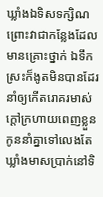ឃ្លាំងឯទិសទក្សិណ ព្រោះវាជាកន្លែងដែលមានគ្រោះថ្នាក់ ឯទឹកស្រះក៏ងូតមិនបានដែរ នាំឲ្យកើតរោគរមាស់ ក្តៅក្រហាយពេញខ្លួន កូននាំគ្នាទៅលេងតែឃ្លាំងមាសប្រាក់នៅទិ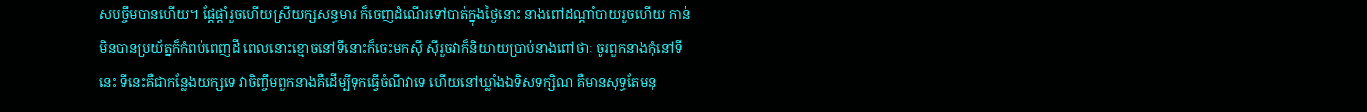សបច្ចឹមបានហើយ។ ផ្តែផ្តាំរួចហើយស្រីយក្សសន្ធមារ ក៏ចេញដំណើរទៅបាត់ក្នុងថ្ងៃនោះ នាងពៅដណ្តាំបាយរួចហើយ កាន់មិនបានប្រយ័ត្នក៏កំពប់ពេញដី ពេលនោះខ្មោចនៅទីនោះក៏ចេះមកស៊ី ស៊ីរួចវាក៏និយាយប្រាប់នាងពៅថាៈ ចូរពួកនាងកុំនៅទីនេះ ទីនេះគឺជាកន្លែងយក្សទេ វាចិញ្ចឹមពួកនាងគឺដើម្បីទុកធ្វើចំណីវាទេ ហើយនៅឃ្លាំងឯទិសទក្សិណ គឺមានសុទ្ធតែមនុ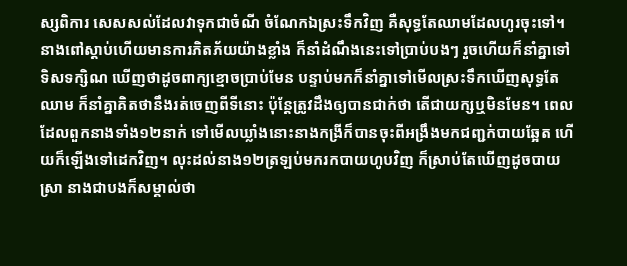ស្សពិការ សេសសល់ដែលវាទុកជាចំណី ចំណែកឯស្រះទឹកវិញ គឺសុទ្ធតែឈាមដែលហូរចុះទៅ។ នាងពៅស្តាប់ហើយមានការភិតភ័យយ៉ាងខ្លាំង ក៏នាំដំណឹងនេះទៅប្រាប់បងៗ រួចហើយក៏នាំគ្នាទៅទិសទក្សិណ ឃើញថាដូចពាក្យខ្មោចប្រាប់មែន បន្ទាប់មកក៏នាំគ្នាទៅមើលស្រះទឹកឃើញសុទ្ធតែឈាម ក៏នាំគ្នាគិតថានឹងរត់ចេញពីទីនោះ ប៉ុន្តែត្រូវដឹងឲ្យបានជាក់ថា តើជាយក្សឬមិនមែន។ ពេលដែលពួកនាងទាំង១២នាក់ ទៅមើលឃ្លាំងនោះនាងកង្រីក៏បានចុះពីអង្រឹងមកជញ្ជក់បាយឆ្អែត ហើយក៏ឡើងទៅដេកវិញ។ លុះដល់នាង១២ត្រឡប់មករកបាយហូបវិញ ក៏ស្រាប់តែឃើញដូចបាយស្រា នាងជាបងក៏សម្គាល់ថា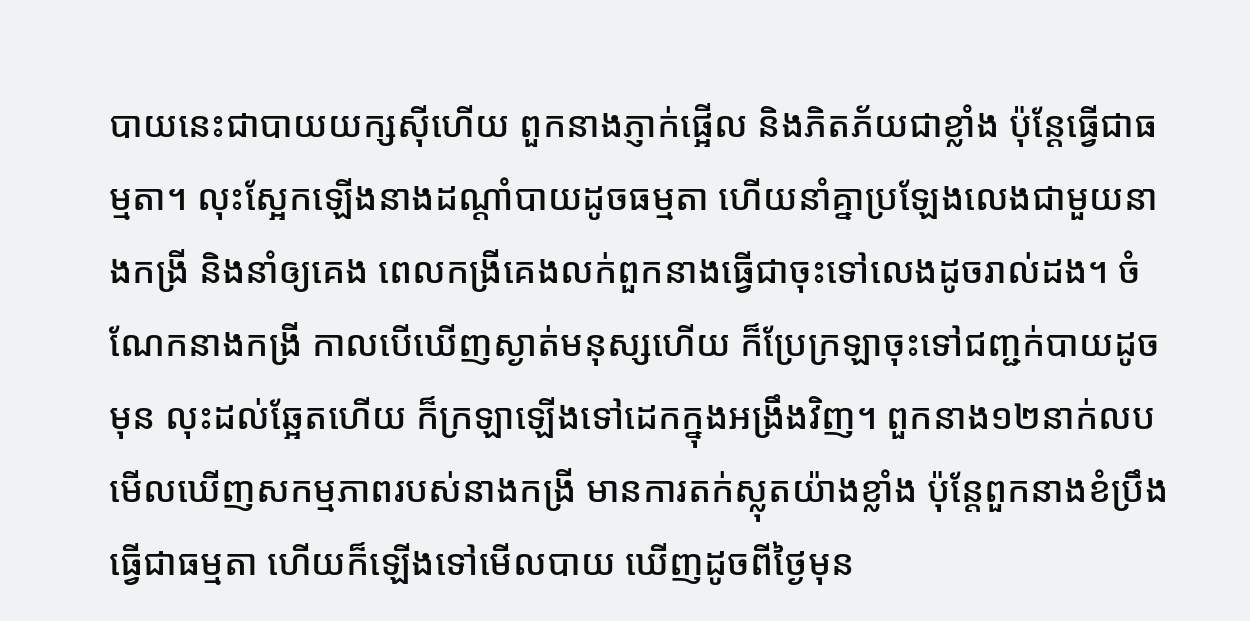បាយនេះជាបាយយក្សស៊ីហើយ ពួកនាងភ្ញាក់ផ្អើល និងភិតភ័យជាខ្លាំង ប៉ុន្តែធ្វើជាធម្មតា។ លុះស្អែកឡើងនាងដណ្តាំបាយដូចធម្មតា ហើយនាំគ្នាប្រឡែងលេងជាមួយនាងកង្រី និងនាំឲ្យគេង ពេលកង្រីគេងលក់ពួកនាងធ្វើជាចុះទៅលេងដូចរាល់ដង។ ចំណែកនាងកង្រី កាលបើឃើញស្ងាត់មនុស្សហើយ ក៏ប្រែក្រឡាចុះទៅជញ្ជក់បាយដូចមុន លុះដល់ឆ្អែតហើយ ក៏ក្រឡាឡើងទៅដេកក្នុងអង្រឹងវិញ។ ពួកនាង១២នាក់លបមើលឃើញសកម្មភាពរបស់នាងកង្រី មានការតក់ស្លុតយ៉ាងខ្លាំង ប៉ុន្តែពួកនាងខំប្រឹងធ្វើជាធម្មតា ហើយក៏ឡើងទៅមើលបាយ ឃើញដូចពីថ្ងៃមុន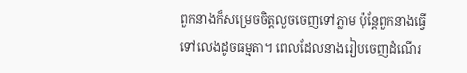ពួកនាងក៏សម្រេចចិត្តលួចចេញទៅភ្លាម ប៉ុន្តែពួកនាងធ្វើទៅលេងដូចធម្មតា។ ពេលដែលនាងរៀបចេញដំណើរ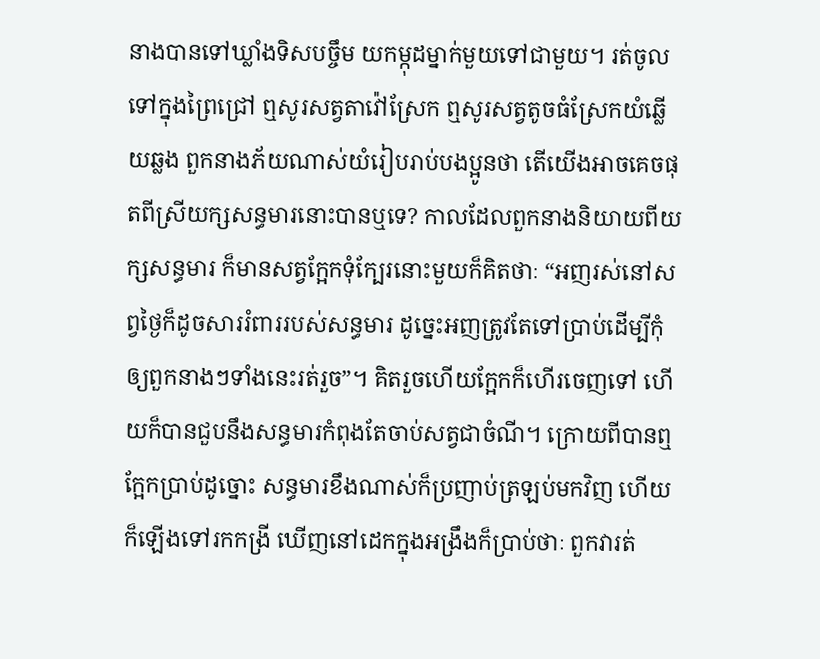នាងបានទៅឃ្លាំងទិសបច្ចឹម យកម្កុដម្នាក់មួយទៅជាមួយ។ រត់ចូលទៅក្នុងព្រៃជ្រៅ ឮសូរសត្វតាវ៉ៅស្រែក ឮសូរសត្វតូចធំស្រែកយំឆ្លើយឆ្លង ពួកនាងភ័យណាស់យំរៀបរាប់បងប្អូនថា តើយើងអាចគេចផុតពីស្រីយក្សសន្ធមារនោះបានឬទេ? កាលដែលពួកនាងនិយាយពីយក្សសន្ធមារ ក៏មានសត្វក្អែកទុំក្បែរនោះមួយក៏គិតថាៈ “អញរស់នៅសព្វថ្ងៃក៏ដូចសាររំពាររបស់សន្ធមារ ដូច្នេះអញត្រូវតែទៅប្រាប់ដើម្បីកុំឲ្យពួកនាងៗទាំងនេះរត់រួច”។ គិតរួចហើយក្អែកក៏ហើរចេញទៅ ហើយក៏បានជួបនឹងសន្ធមារកំពុងតែចាប់សត្វជាចំណី។ ក្រោយពីបានឮក្អែកប្រាប់ដូច្នោះ សន្ធមារខឹងណាស់ក៏ប្រញាប់ត្រឡប់មកវិញ ហើយក៏ឡើងទៅរកកង្រី ឃើញនៅដេកក្នុងអង្រឹងក៏ប្រាប់ថាៈ ពួកវារត់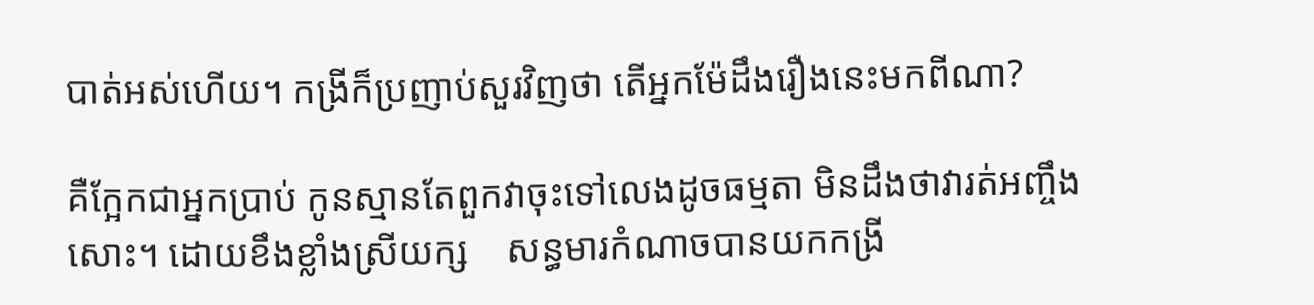បាត់អស់ហើយ។ កង្រីក៏ប្រញាប់សួរវិញថា តើអ្នកម៉ែដឹងរឿងនេះមកពីណា?

គឺក្អែកជាអ្នកប្រាប់ កូនស្មានតែពួកវាចុះទៅលេងដូចធម្មតា មិនដឹងថាវារត់អញ្ចឹងសោះ។ ដោយខឹងខ្លាំងស្រីយក្ស    សន្ធមារកំណាចបានយកកង្រី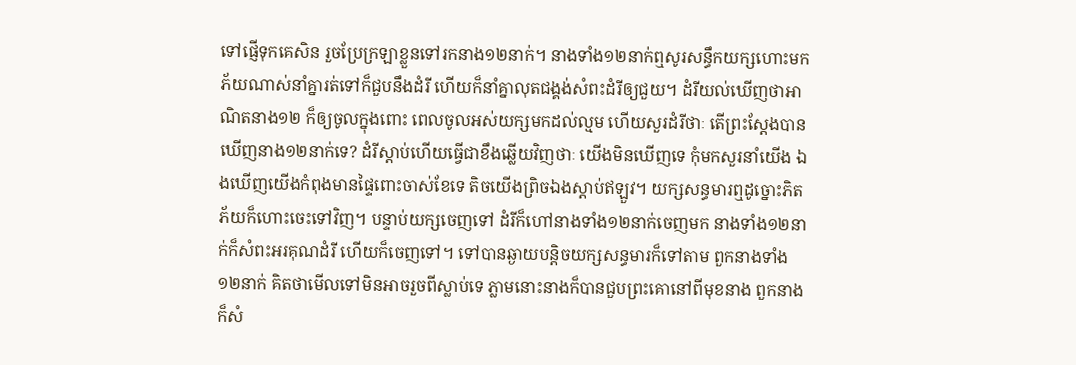ទៅផ្ញើទុកគេសិន រួចប្រែក្រឡាខ្លួនទៅរកនាង១២នាក់។ នាងទាំង១២នាក់ឮសូរសន្ធឹកយក្សហោះមកភ័យណាស់នាំគ្នារត់ទៅក៏ជួបនឹងដំរី ហើយក៏នាំគ្នាលុតជង្គង់សំពះដំរីឲ្យជួយ។ ដំរីយល់ឃើញថាអាណិតនាង១២ ក៏ឲ្យចូលក្នុងពោះ ពេលចូលអស់យក្សមកដល់ល្មម ហើយសួរដំរីថាៈ តើព្រះស្តែងបានឃើញនាង១២នាក់ទេ? ដំរីស្តាប់ហើយធ្វើជាខឹងឆ្លើយវិញថាៈ យើងមិនឃើញទេ កុំមកសួរនាំយើង ឯងឃើញយើងកំពុងមានផ្ទៃពោះចាស់ខែទេ តិចយើងព្រិចឯងស្តាប់ឥឡួវ។ យក្សសន្ធមារឮដូច្នោះភិតភ័យក៏ហោះចេះទៅវិញ។ បន្ទាប់យក្សចេញទៅ ដំរីក៏ហៅនាងទាំង១២នាក់ចេញមក នាងទាំង១២នាក់ក៏សំពះអរគុណដំរី ហើយក៏ចេញទៅ។ ទៅបានឆ្ងាយបន្តិចយក្សសន្ធមារក៏ទៅតាម ពួកនាងទាំង១២នាក់ គិតថាមើលទៅមិនអាចរួចពីស្លាប់ទេ ភ្លាមនោះនាងក៏បានជួបព្រះគោនៅពីមុខនាង ពួកនាងក៏សំ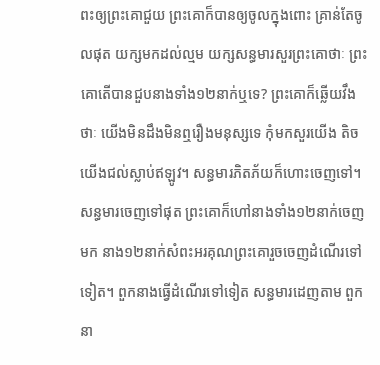ពះឲ្យព្រះគោជួយ ព្រះគោក៏បានឲ្យចូលក្នុងពោះ គ្រាន់តែចូលផុត យក្សមកដល់ល្មម យក្សសន្ធមារសួរព្រះគោថាៈ ព្រះគោតើបានជួបនាងទាំង១២នាក់ឬទេ? ព្រះគោក៏ឆ្លើយវឹងថាៈ យើងមិនដឹងមិនឮរឿងមនុស្សទេ កុំមកសួរយើង តិចយើងជល់ស្លាប់ឥឡូវ។ សន្ធមារភិតភ័យក៏ហោះចេញទៅ។ សន្ធមារចេញទៅផុត ព្រះគោក៏ហៅនាងទាំង១២នាក់ចេញមក នាង១២នាក់សំពះអរគុណព្រះគោរួចចេញដំណើរទៅ    ទៀត។ ពួកនាងធ្វើដំណើរទៅទៀត សន្ធមារដេញតាម ពួកនា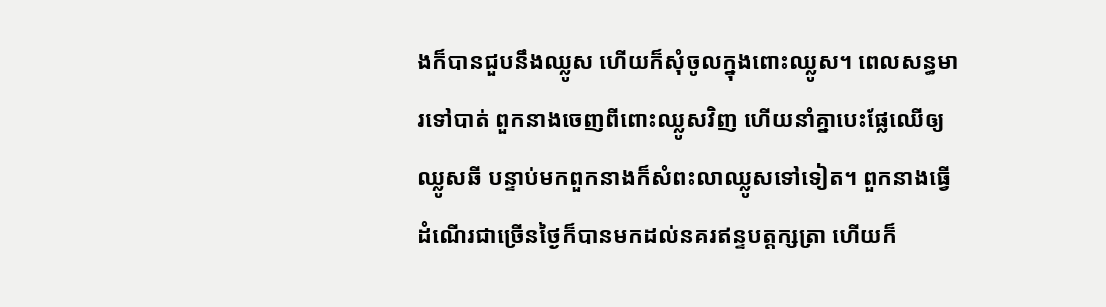ងក៏បានជួបនឹងឈ្លូស ហើយក៏សុំចូលក្នុងពោះឈ្លូស។ ពេលសន្ធមារទៅបាត់ ពួកនាងចេញពីពោះឈ្លូសវិញ ហើយនាំគ្នាបេះផ្លែឈើឲ្យឈ្លូសឆី បន្ទាប់មកពួកនាងក៏សំពះលាឈ្លូសទៅទៀត។ ពួកនាងធ្វើដំណើរជាច្រើនថ្ងៃក៏បានមកដល់នគរឥន្ទបត្តក្សត្រា ហើយក៏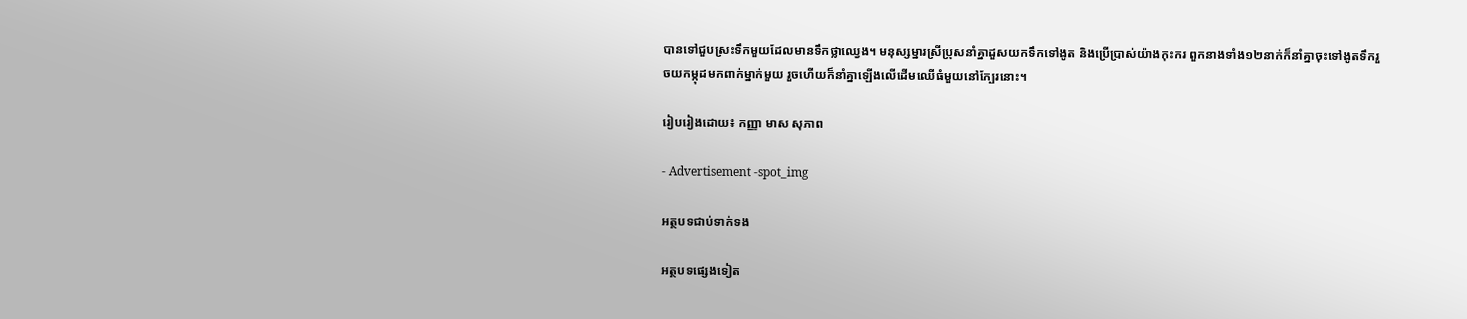បានទៅជួបស្រះទឹកមួយដែលមានទឹកថ្លាឈ្វេង។ មនុស្សម្នារស្រីប្រុសនាំគ្នាដួសយកទឹកទៅងូត និងប្រើប្រាស់យ៉ាងកុះករ ពួកនាងទាំង១២នាក់ក៏នាំគ្នាចុះទៅងូតទឹករួចយកម្កុដមកពាក់ម្នាក់មួយ រួចហើយក៏នាំគ្នាឡើងលើដើមឈើធំមួយនៅក្បែរនោះ។

រៀបរៀងដោយ៖ កញ្ញា មាស សុភាព

- Advertisement -spot_img

អត្ថបទជាប់ទាក់ទង

អត្ថបទផ្សេងទៀត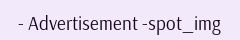- Advertisement -spot_img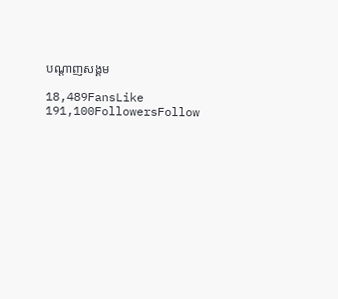បណ្ដាញសង្គម

18,489FansLike
191,100FollowersFollow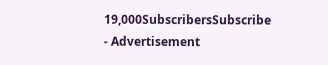19,000SubscribersSubscribe
- Advertisement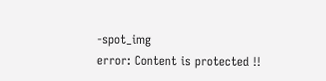-spot_img
error: Content is protected !!